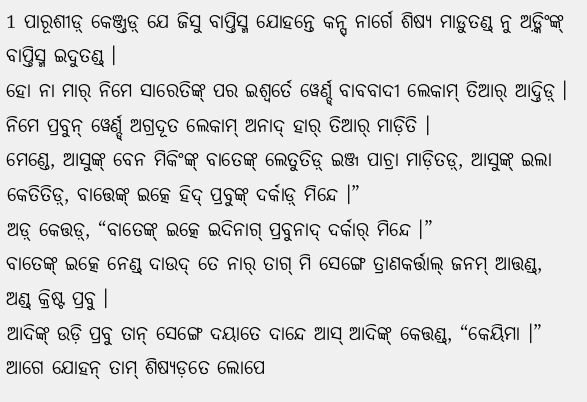1 ପାରୂଶୀଡ଼୍ କେଞ୍ଜ୍ତଡ଼୍ ଯେ ଜିସୁ ବାପ୍ତିସ୍ମ ଯୋହନ୍ତେ କନ୍ସ୍ ନାର୍ଗେ ଶିଷ୍ୟ ମାଡ଼ୁତଣ୍ଡ୍ ନୁ ଅଡ଼୍କିଂଙ୍କ୍ ବାପ୍ତିସ୍ମ ଇଦୁତଣ୍ଡ୍ ।
ହୋ ନା ମାର୍ ନିମେ ସାରେତିଙ୍କ୍ ପର ଇଶ୍ୱର୍ତେ ୱେର୍ଣ୍ଡ୍ ବାବବାଦୀ ଲେକାମ୍ ତିଆର୍ ଆଦ୍ତିଡ଼୍ । ନିମେ ପ୍ରବୁନ୍ ୱେର୍ଣ୍ଡ୍ ଅଗ୍ରଦୂତ ଲେକାମ୍ ଅନାଦ୍ ହାର୍ ତିଆର୍ ମାଡ଼ିତି ।
ମେଣ୍ଡେ, ଆସୁଙ୍କ୍ ବେନ ମିକିଂଙ୍କ୍ ବାତେଙ୍କ୍ ଲେତୁତିଡ଼୍ ଇଞ୍ଜ ପାଚ୍ରା ମାଡ଼ିତଡ଼୍, ଆସୁଙ୍କ୍ ଇଲା କେତିତିଡ଼୍, ବାତ୍ତେଙ୍କ୍ ଇତ୍କେ ହିଦ୍ ପ୍ରବୁଙ୍କ୍ ଦର୍କାଡ଼୍ ମିନ୍ଦେ ।”
ଅଡ଼୍ କେତ୍ତଡ଼୍, “ବାତେଙ୍କ୍ ଇତ୍କେ ଇଦିନାଗ୍ ପ୍ରବୁନାଦ୍ ଦର୍କାର୍ ମିନ୍ଦେ ।”
ବାତେଙ୍କ୍ ଇତ୍କେ ନେଣ୍ଡ୍ ଦାଉଦ୍ ତେ ନାର୍ ତାଗ୍ ମି ସେଙ୍ଗେ ତ୍ରାଣକର୍ତ୍ତାଲ୍ ଜନମ୍ ଆତ୍ତଣ୍ଡ୍, ଅଣ୍ଡ୍ କ୍ରିଷ୍ଟ ପ୍ରବୁ ।
ଆଦିଙ୍କ୍ ଉଡ଼ି ପ୍ରବୁ ତାନ୍ ସେଙ୍ଗେ ଦୟାତେ ଦାନ୍ଦେ ଆସ୍ ଆଦିଙ୍କ୍ କେତ୍ତଣ୍ଡ୍, “କେୟିମା ।”
ଆଗେ ଯୋହନ୍ ତାମ୍ ଶିଷ୍ୟଡ଼ତେ ଲୋପେ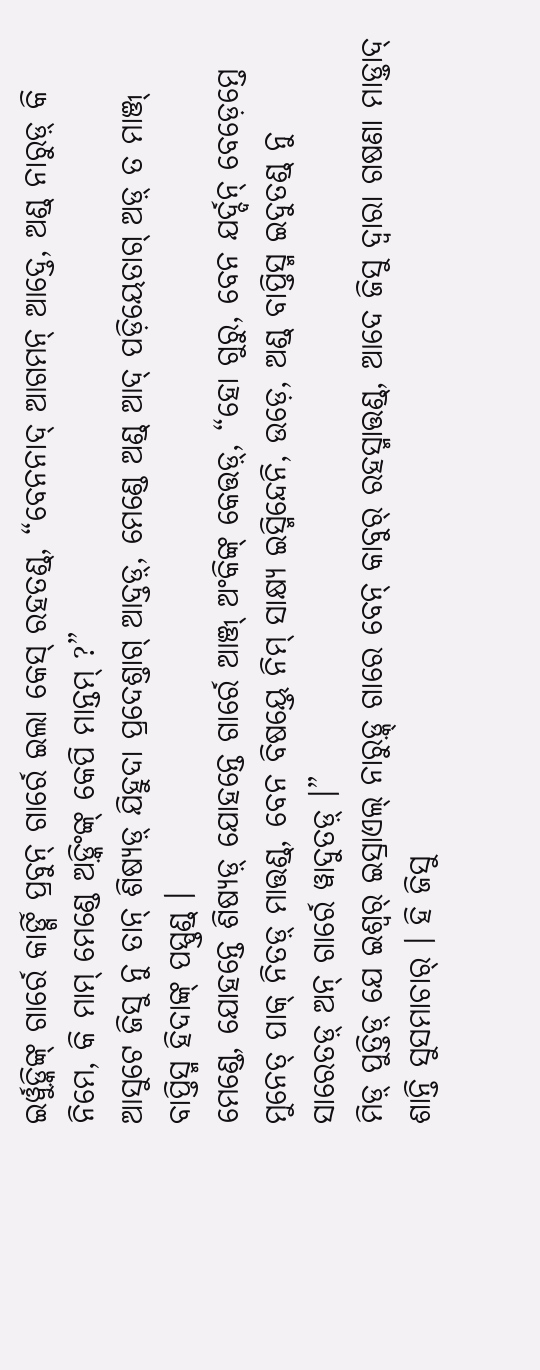ଇର୍ୱୁଡ଼୍କିଙ୍କ୍ ଗାର୍ରେ କାର୍ଙ୍ଗି ପ୍ରବୁନ୍ ଗାର୍ରେ ଇଲା କେସ୍ ରହତଣ୍ଡ୍, “ବେନନାଦ୍ ଆଗମନ୍ ଆଦ୍ତେ, ଅଣ୍ଡ୍ ନାରୁଡ଼୍ କି ନିମେ, କି ମାମ୍ ମେଣ୍ଡେ ଅଡ଼୍କିଂଙ୍କ୍ କେପି ମାନ୍ତମ୍ ?”
ଆସୁଟେ ଜିସୁ ନୁ ତାନ୍ ଶିଷ୍ୟଡ଼୍ ଯିହୁଦା ପ୍ରଦେଶ୍ତାଗ୍ ଆଦ୍ତଡ଼୍, ମେଣ୍ଡେ ଅଣ୍ଡ୍ ଆଦ୍ ପଡ଼ିୟେତାଗ୍ ଅଡ଼୍ ତ ମାଞ୍ଜ୍ ବାପ୍ତିସ୍ମ ହିଦାଙ୍କ୍ ପସ୍ପ୍ତଣ୍ଡ୍ ।
ମେଣ୍ଡେ, ଯୋହନ୍ତେ ଶିଷ୍ୟଡ଼୍ ଯୋହନ୍ତେ ଗାର୍ରେ ଆଞ୍ଜ୍ ଅଂକିଙ୍କ୍ କେତ୍ତଡ଼୍, “ହୋ ଗୁରୁ, ବେନ ଯର୍ଦ୍ଦନ୍ ବେଡ଼େମ୍ତେ ମୁନେତ୍ ପାକ୍ ନିତଡ଼୍ ମାତ୍ତଣ୍ଡ୍, ବେନ ବିଷୟ୍ତେ ନିମ୍ ସାକ୍ଷ୍ୟ ଇସ୍ମିନ୍ଦେନି, ଉଡ଼େ, ଅଣ୍ଡ୍ ବାପ୍ତିସ୍ମ ଇଦୁତଣ୍ଡ୍ ନୁ ସାରେତଡ଼୍ ଅନ୍ ଗାର୍ରେ ୱାଦୁତଡ଼୍ ।”
ମିଡ଼୍ ପୁତ୍ତିଡ଼୍ ଯେ ଇଶ୍ୱର୍ ଇସ୍ରାଏଲ୍ ନାରୁଡ଼୍କ୍ ଗାରେ ବେନ୍ କାବୁର୍ ରହସ୍ମାତ୍ତଣ୍ଡ୍, ଆଦେ ଜିସୁ ଦ୍ୱାରା ଗଷଣା ମାଡ଼୍ତାଦ୍ ଶାନ୍ତି ସୁସମାଚାର୍ । ହି ଜିସୁ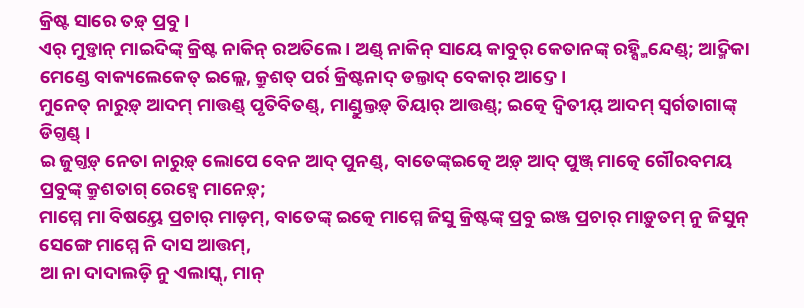କ୍ରିଷ୍ଟ ସାରେ ତଡ଼୍ ପ୍ରବୁ ।
ଏର୍ ମୁଡ଼୍ତାନ୍ ମାଇଦିଙ୍କ୍ କ୍ରିଷ୍ଟ ନାକିନ୍ ରଅତିଲେ । ଅଣ୍ଡ୍ ନାକିନ୍ ସାୟେ କାବୁର୍ କେତାନଙ୍କ୍ ରହ୍ସ୍ମିନ୍ଦେଣ୍ଡ୍; ଆଦ୍ମିକା ମେଣ୍ଡେ ବାକ୍ୟଲେକେତ୍ ଇଲ୍ଲେ, କ୍ରୁଶତ୍ ପର୍ର କ୍ରିଷ୍ଟନାଦ୍ ଡଲ୍ତାଦ୍ ବେକାର୍ ଆଦ୍ତେ ।
ମୁନେତ୍ ନାରୁଡ଼୍ ଆଦମ୍ ମାତ୍ତଣ୍ଡ୍ ପୃତିବିତଣ୍ଡ୍, ମାଣ୍ଡୁଲ୍ତଡ଼୍ ତିୟାର୍ ଆତ୍ତଣ୍ଡ୍; ଇତ୍କେ ଦ୍ୱିତୀୟ୍ ଆଦମ୍ ସ୍ୱର୍ଗତାଗାଙ୍କ୍ ଡିଗ୍ତଣ୍ଡ୍ ।
ଇ ଜୁଗ୍ତଡ଼୍ ନେତା ନାରୁଡ଼୍ ଲୋପେ ବେନ ଆଦ୍ ପୁନଣ୍ଡ୍, ବାତେଙ୍କ୍ଇତ୍କେ ଅଡ଼୍ ଆଦ୍ ପୁଞ୍ଜ୍ ମାତ୍କେ ଗୌରବମୟ ପ୍ରବୁଙ୍କ୍ କ୍ରୁଶତାଗ୍ ରେହ୍ୱେ ମାନେଡ଼୍;
ମାମ୍ମେ ମା ବିଷୟ୍ତେ ପ୍ରଚାର୍ ମାଡ଼ମ୍, ବାତେଙ୍କ୍ ଇତ୍କେ ମାମ୍ମେ ଜିସୁ କ୍ରିଷ୍ଟଙ୍କ୍ ପ୍ରବୁ ଇଞ୍ଜ ପ୍ରଚାର୍ ମାଡ଼ୁତମ୍ ନୁ ଜିସୁନ୍ ସେଙ୍ଗେ ମାମ୍ମେ ନି ଦାସ ଆତ୍ତମ୍,
ଆ ନା ଦାଦାଲଡ଼ି ନୁ ଏଲାସ୍କ୍, ମାନ୍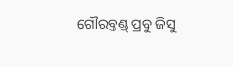ଗୌରବ୍ତଣ୍ଡ୍ ପ୍ରବୁ ଜିସୁ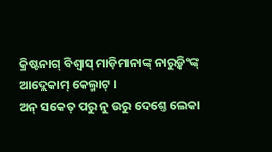କ୍ରିଷ୍ଟନାଗ୍ ବିଶ୍ୱାସ୍ ମାଡ଼ିମାନାଙ୍କ୍ ନାରୁଡ଼୍କିଂଙ୍କ୍ ଆଦ୍ଲେକାମ୍ କେଲ୍ମାଟ୍ ।
ଅନ୍ ସକେତ୍ ପରୁ ନୁ ଉରୁ ଦେଶ୍ତେ ଲେକା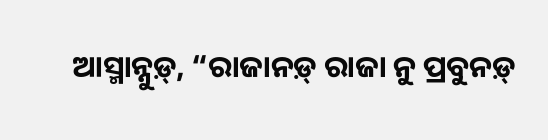ଆସ୍ମାନ୍ନୁଡ଼୍, “ରାଜାନଡ଼୍ ରାଜା ନୁ ପ୍ରବୁନଡ଼୍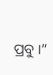ପ୍ରବୁ ।”